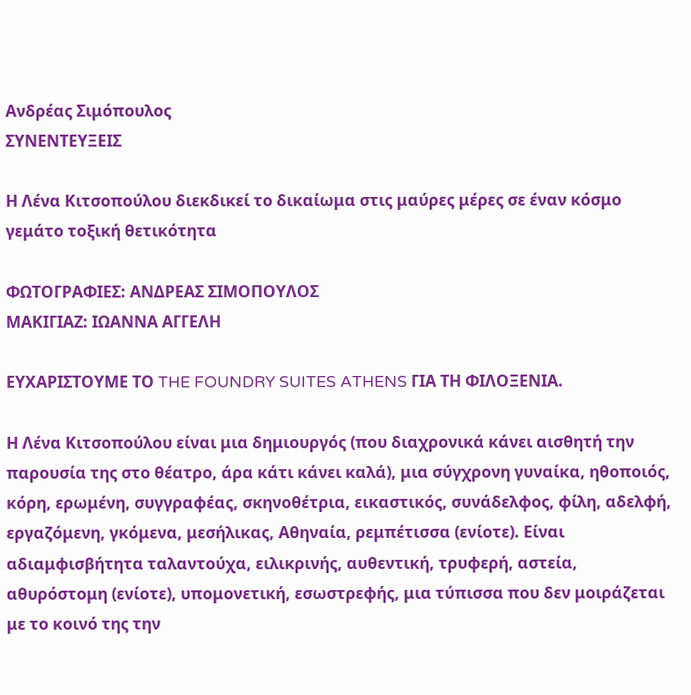Ανδρέας Σιμόπουλος
ΣΥΝΕΝΤΕΥΞΕΙΣ

Η Λένα Κιτσοπούλου διεκδικεί το δικαίωμα στις μαύρες μέρες σε έναν κόσμο γεμάτο τοξική θετικότητα

ΦΩΤΟΓΡΑΦΙΕΣ: ΑΝΔΡΕΑΣ ΣΙΜΟΠΟΥΛΟΣ
ΜΑΚΙΓΙΑΖ: ΙΩΑΝΝΑ ΑΓΓΕΛΗ

ΕΥΧΑΡΙΣΤΟΥΜΕ ΤΟ THE FOUNDRY SUITES ATHENS ΓΙΑ ΤΗ ΦΙΛΟΞΕΝΙΑ.

Η Λένα Κιτσοπούλου είναι μια δημιουργός (που διαχρονικά κάνει αισθητή την παρουσία της στο θέατρο, άρα κάτι κάνει καλά), μια σύγχρονη γυναίκα, ηθοποιός, κόρη, ερωμένη, συγγραφέας, σκηνοθέτρια, εικαστικός, συνάδελφος, φίλη, αδελφή, εργαζόμενη, γκόμενα, μεσήλικας, Αθηναία, ρεμπέτισσα (ενίοτε). Είναι αδιαμφισβήτητα ταλαντούχα, ειλικρινής, αυθεντική, τρυφερή, αστεία, αθυρόστομη (ενίοτε), υπομονετική, εσωστρεφής, μια τύπισσα που δεν μοιράζεται με το κοινό της την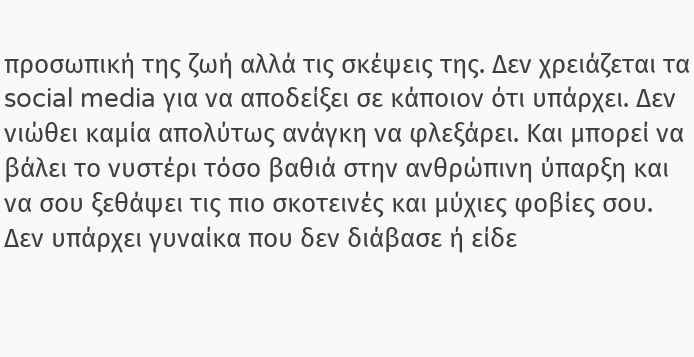προσωπική της ζωή αλλά τις σκέψεις της. Δεν χρειάζεται τα social media για να αποδείξει σε κάποιον ότι υπάρχει. Δεν νιώθει καμία απολύτως ανάγκη να φλεξάρει. Και μπορεί να βάλει το νυστέρι τόσο βαθιά στην ανθρώπινη ύπαρξη και να σου ξεθάψει τις πιο σκοτεινές και μύχιες φοβίες σου. Δεν υπάρχει γυναίκα που δεν διάβασε ή είδε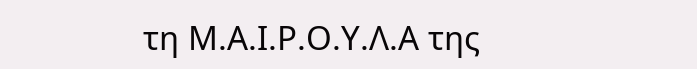τη Μ.Α.Ι.Ρ.Ο.Υ.Λ.Α της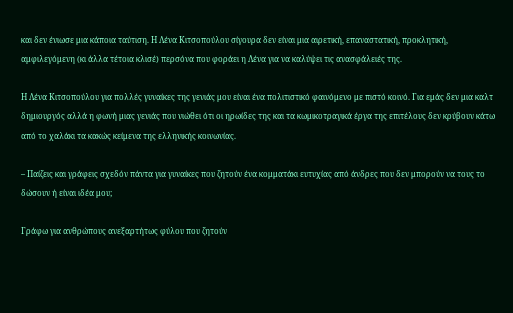και δεν ένιωσε μια κάποια ταύτιση. Η Λένα Κιτσοπούλου σίγουρα δεν είναι μια αιρετική, επαναστατική, προκλητική, αμφιλεγόμενη (κι άλλα τέτοια κλισέ) περσόνα που φοράει η Λένα για να καλύψει τις ανασφάλειές της.

Η Λένα Κιτσοπούλου για πολλές γυναίκες της γενιάς μου είναι ένα πολιτιστικό φαινόμενο με πιστό κοινό. Για εμάς δεν μια καλτ δημιουργός αλλά η φωνή μιας γενιάς που νιώθει ότι οι ηρωίδες της και τα κωμικοτραγικά έργα της επιτέλους δεν κρύβουν κάτω από το χαλάκι τα κακώς κείμενα της ελληνικής κοινωνίας.

– Παίζεις και γράφεις σχεδόν πάντα για γυναίκες που ζητούν ένα κομματάκι ευτυχίας από άνδρες που δεν μπορούν να τους το δώσουν ή είναι ιδέα μου;

Γράφω για ανθρώπους ανεξαρτήτως φύλου που ζητούν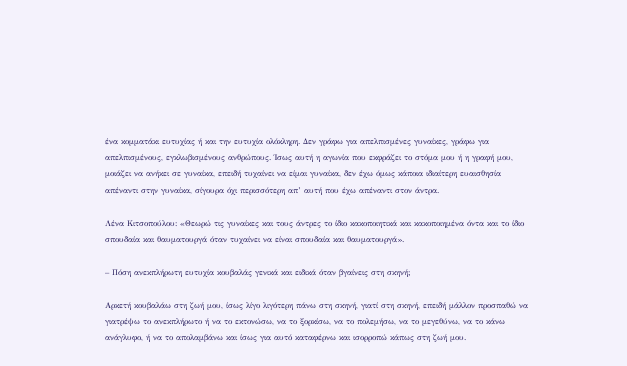ένα κομματάκι ευτυχίας ή και την ευτυχία ολόκληρη. Δεν γράφω για απελπισμένες γυναίκες, γράφω για απελπισμένους, εγκλωβισμένους ανθρώπους. Ίσως αυτή η αγωνία που εκφράζει το στόμα μου ή η γραφή μου, μοιάζει να ανήκει σε γυναίκα, επειδή τυχαίνει να είμαι γυναίκα, δεν έχω όμως κάποια ιδιαίτερη ευαισθησία απέναντι στην γυναίκα, σίγουρα όχι περισσότερη απ’ αυτή που έχω απέναντι στον άντρα.

Λένα Κιτσοπούλου: «Θεωρώ τις γυναίκες και τους άντρες το ίδιο κακοποιητικά και κακοποιημένα όντα και το ίδιο σπουδαία και θαυματουργά όταν τυχαίνει να είναι σπουδαία και θαυματουργά».

– Πόση ανεκπλήρωτη ευτυχία κουβαλάς γενικά και ειδικά όταν βγαίνεις στη σκηνή;

Αρκετή κουβαλάω στη ζωή μου, ίσως λίγο λιγότερη πάνω στη σκηνή, γιατί στη σκηνή, επειδή μάλλον προσπαθώ να γιατρέψω το ανεκπλήρωτο ή να το εκτονώσω, να το ξορκίσω, να το πολεμήσω, να το μεγεθύνω, να το κάνω ανάγλυφο, ή να το απολαμβάνω και ίσως για αυτό καταφέρνω και ισορροπώ κάπως στη ζωή μου.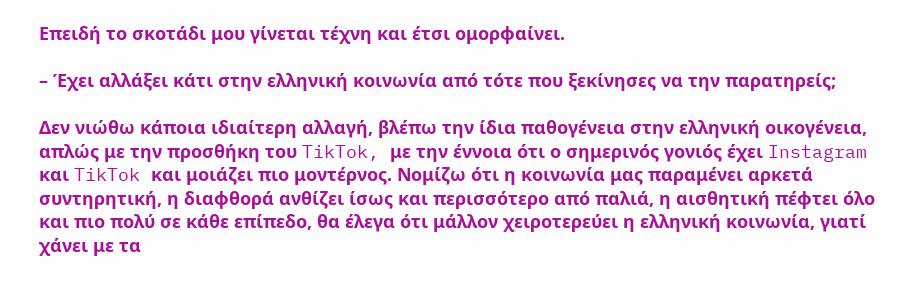Επειδή το σκοτάδι μου γίνεται τέχνη και έτσι ομορφαίνει.

– Έχει αλλάξει κάτι στην ελληνική κοινωνία από τότε που ξεκίνησες να την παρατηρείς;

Δεν νιώθω κάποια ιδιαίτερη αλλαγή, βλέπω την ίδια παθογένεια στην ελληνική οικογένεια, απλώς με την προσθήκη του TikTok, με την έννοια ότι ο σημερινός γονιός έχει Instagram και TikTok και μοιάζει πιο μοντέρνος. Νομίζω ότι η κοινωνία μας παραμένει αρκετά συντηρητική, η διαφθορά ανθίζει ίσως και περισσότερο από παλιά, η αισθητική πέφτει όλο και πιο πολύ σε κάθε επίπεδο, θα έλεγα ότι μάλλον χειροτερεύει η ελληνική κοινωνία, γιατί χάνει με τα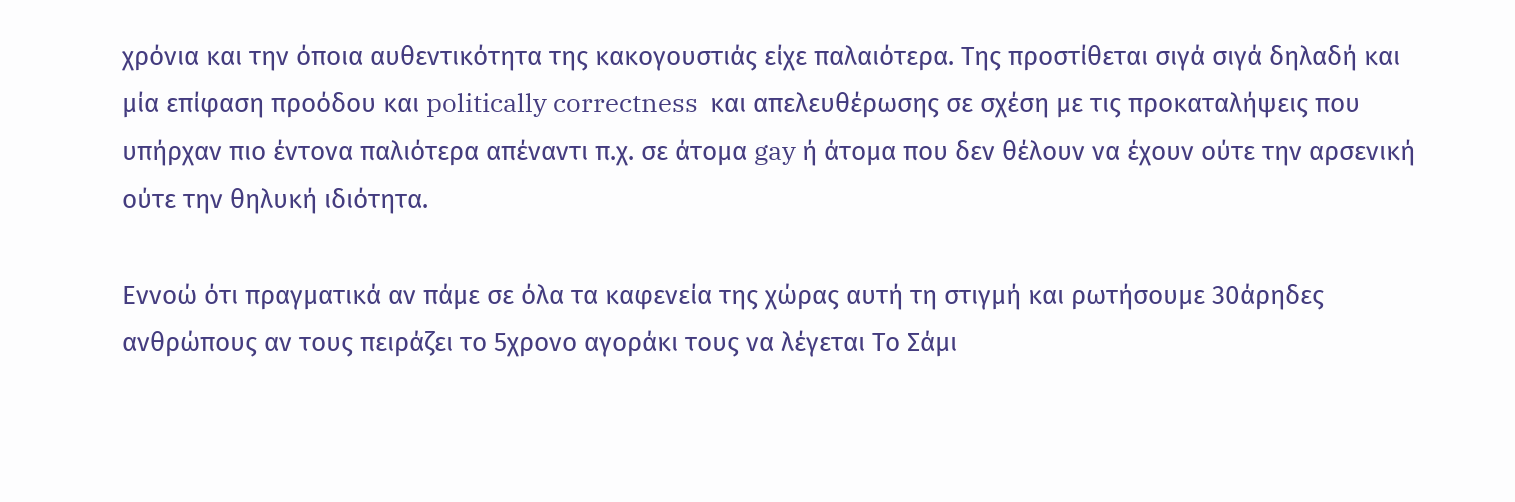χρόνια και την όποια αυθεντικότητα της κακογουστιάς είχε παλαιότερα. Της προστίθεται σιγά σιγά δηλαδή και μία επίφαση προόδου και politically correctness  και απελευθέρωσης σε σχέση με τις προκαταλήψεις που υπήρχαν πιο έντονα παλιότερα απέναντι π.χ. σε άτομα gay ή άτομα που δεν θέλουν να έχουν ούτε την αρσενική ούτε την θηλυκή ιδιότητα.

Eννοώ ότι πραγματικά αν πάμε σε όλα τα καφενεία της χώρας αυτή τη στιγμή και ρωτήσουμε 30άρηδες ανθρώπους αν τους πειράζει το 5χρονο αγοράκι τους να λέγεται Το Σάμι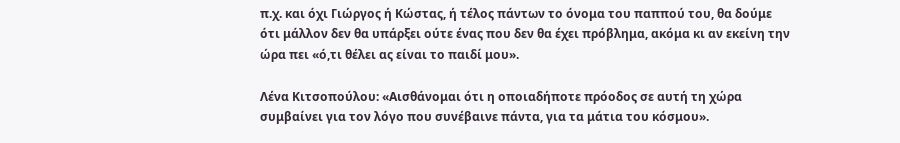π.χ. και όχι Γιώργος ή Κώστας, ή τέλος πάντων το όνομα του παππού του, θα δούμε ότι μάλλον δεν θα υπάρξει ούτε ένας που δεν θα έχει πρόβλημα, ακόμα κι αν εκείνη την ώρα πει «ό,τι θέλει ας είναι το παιδί μου».

Λένα Κιτσοπούλου: «Αισθάνομαι ότι η οποιαδήποτε πρόοδος σε αυτή τη χώρα συμβαίνει για τον λόγο που συνέβαινε πάντα, για τα μάτια του κόσμου».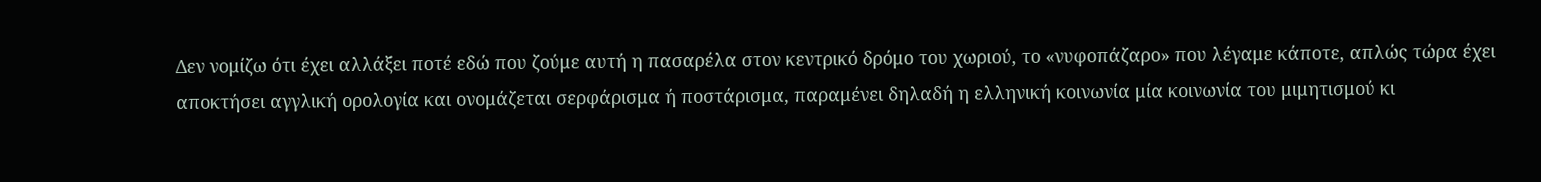Δεν νομίζω ότι έχει αλλάξει ποτέ εδώ που ζούμε αυτή η πασαρέλα στον κεντρικό δρόμο του χωριού, το «νυφοπάζαρο» που λέγαμε κάποτε, απλώς τώρα έχει αποκτήσει αγγλική ορολογία και ονομάζεται σερφάρισμα ή ποστάρισμα, παραμένει δηλαδή η ελληνική κοινωνία μία κοινωνία του μιμητισμού κι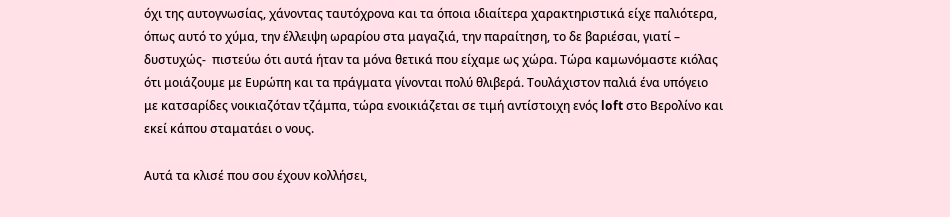όχι της αυτογνωσίας, χάνοντας ταυτόχρονα και τα όποια ιδιαίτερα χαρακτηριστικά είχε παλιότερα, όπως αυτό το χύμα, την έλλειψη ωραρίου στα μαγαζιά, την παραίτηση, το δε βαριέσαι, γιατί – δυστυχώς-  πιστεύω ότι αυτά ήταν τα μόνα θετικά που είχαμε ως χώρα. Τώρα καμωνόμαστε κιόλας ότι μοιάζουμε με Ευρώπη και τα πράγματα γίνονται πολύ θλιβερά. Τουλάχιστον παλιά ένα υπόγειο με κατσαρίδες νοικιαζόταν τζάμπα, τώρα ενοικιάζεται σε τιμή αντίστοιχη ενός loft στο Βερολίνο και εκεί κάπου σταματάει ο νους.

Αυτά τα κλισέ που σου έχουν κολλήσει,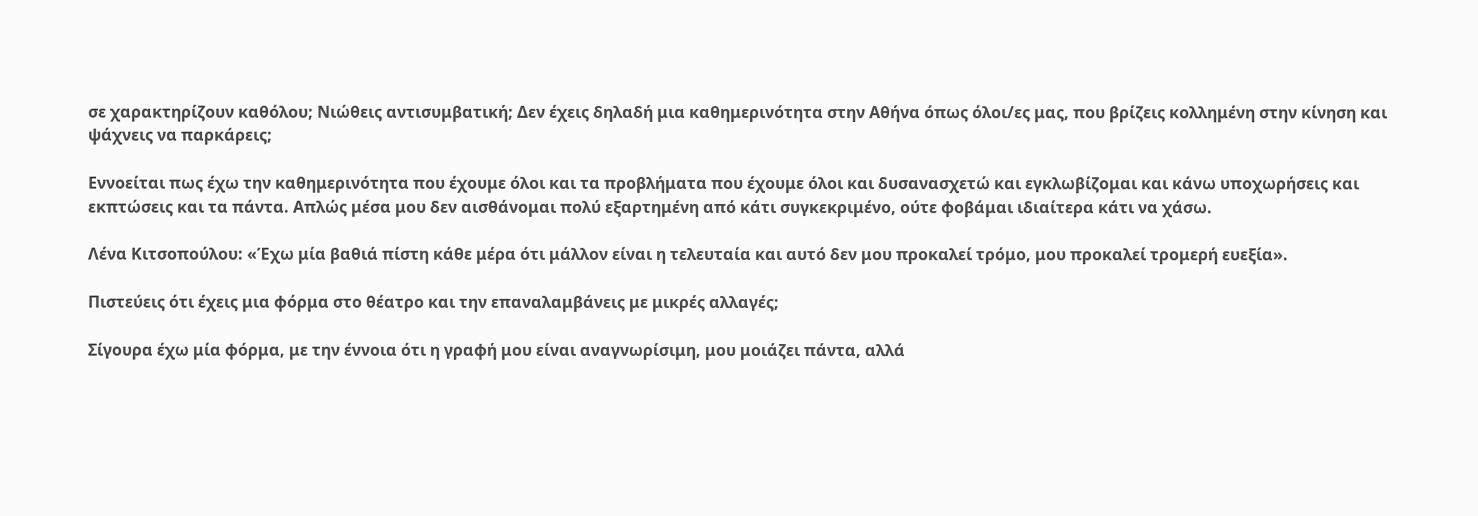σε χαρακτηρίζουν καθόλου; Νιώθεις αντισυμβατική; Δεν έχεις δηλαδή μια καθημερινότητα στην Αθήνα όπως όλοι/ες μας, που βρίζεις κολλημένη στην κίνηση και ψάχνεις να παρκάρεις;

Εννοείται πως έχω την καθημερινότητα που έχουμε όλοι και τα προβλήματα που έχουμε όλοι και δυσανασχετώ και εγκλωβίζομαι και κάνω υποχωρήσεις και εκπτώσεις και τα πάντα. Απλώς μέσα μου δεν αισθάνομαι πολύ εξαρτημένη από κάτι συγκεκριμένο, ούτε φοβάμαι ιδιαίτερα κάτι να χάσω.

Λένα Κιτσοπούλου: «Έχω μία βαθιά πίστη κάθε μέρα ότι μάλλον είναι η τελευταία και αυτό δεν μου προκαλεί τρόμο, μου προκαλεί τρομερή ευεξία».

Πιστεύεις ότι έχεις μια φόρμα στο θέατρο και την επαναλαμβάνεις με μικρές αλλαγές;

Σίγουρα έχω μία φόρμα, με την έννοια ότι η γραφή μου είναι αναγνωρίσιμη, μου μοιάζει πάντα, αλλά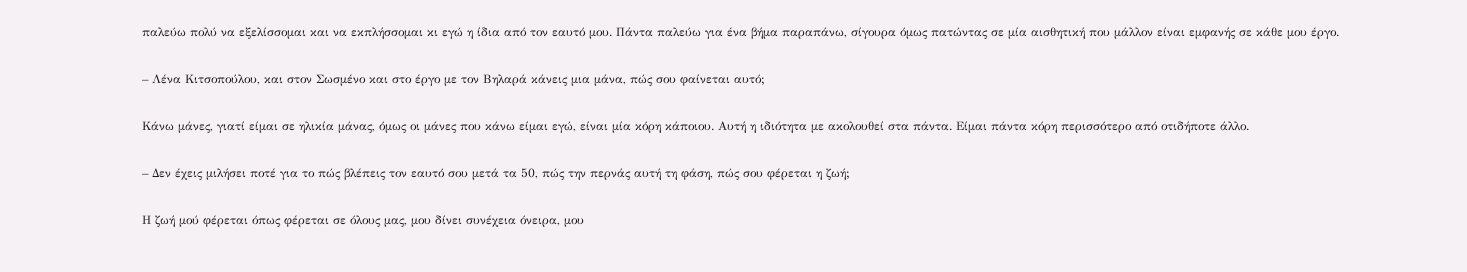παλεύω πολύ να εξελίσσομαι και να εκπλήσσομαι κι εγώ η ίδια από τον εαυτό μου. Πάντα παλεύω για ένα βήμα παραπάνω, σίγουρα όμως πατώντας σε μία αισθητική που μάλλον είναι εμφανής σε κάθε μου έργο.

– Λένα Κιτσοπούλου, και στον Σωσμένο και στο έργο με τον Βηλαρά κάνεις μια μάνα, πώς σου φαίνεται αυτό;

Κάνω μάνες, γιατί είμαι σε ηλικία μάνας, όμως οι μάνες που κάνω είμαι εγώ, είναι μία κόρη κάποιου. Αυτή η ιδιότητα με ακολουθεί στα πάντα. Είμαι πάντα κόρη περισσότερο από οτιδήποτε άλλο.

– Δεν έχεις μιλήσει ποτέ για το πώς βλέπεις τον εαυτό σου μετά τα 50, πώς την περνάς αυτή τη φάση, πώς σου φέρεται η ζωή;

Η ζωή μού φέρεται όπως φέρεται σε όλους μας, μου δίνει συνέχεια όνειρα, μου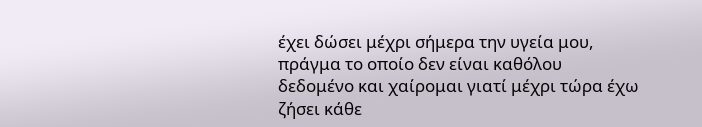έχει δώσει μέχρι σήμερα την υγεία μου, πράγμα το οποίο δεν είναι καθόλου δεδομένο και χαίρομαι γιατί μέχρι τώρα έχω ζήσει κάθε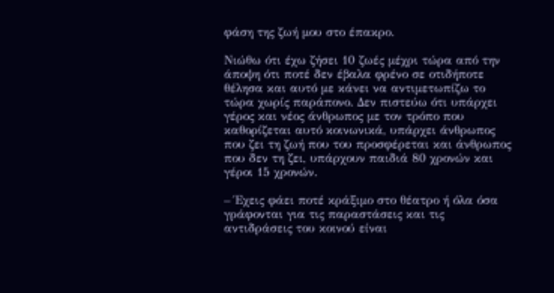φάση της ζωή μου στο έπακρο.

Νιώθω ότι έχω ζήσει 10 ζωές μέχρι τώρα από την άποψη ότι ποτέ δεν έβαλα φρένο σε οτιδήποτε θέλησα και αυτό με κάνει να αντιμετωπίζω το τώρα χωρίς παράπονο. Δεν πιστεύω ότι υπάρχει γέρος και νέος άνθρωπος με τον τρόπο που καθορίζεται αυτό κοινωνικά, υπάρχει άνθρωπος που ζει τη ζωή που του προσφέρεται και άνθρωπος που δεν τη ζει, υπάρχουν παιδιά 80 χρονών και γέροι 15 χρονών.

– Έχεις φάει ποτέ κράξιμο στο θέατρο ή όλα όσα γράφονται για τις παραστάσεις και τις αντιδράσεις του κοινού είναι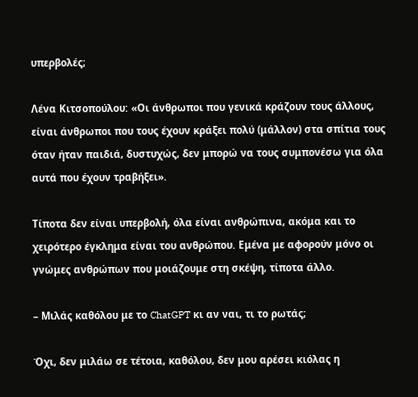υπερβολές;

Λένα Κιτσοπούλου: «Οι άνθρωποι που γενικά κράζουν τους άλλους, είναι άνθρωποι που τους έχουν κράξει πολύ (μάλλον) στα σπίτια τους όταν ήταν παιδιά, δυστυχώς, δεν μπορώ να τους συμπονέσω για όλα αυτά που έχουν τραβήξει».

Τίποτα δεν είναι υπερβολή, όλα είναι ανθρώπινα, ακόμα και το χειρότερο έγκλημα είναι του ανθρώπου. Εμένα με αφορούν μόνο οι γνώμες ανθρώπων που μοιάζουμε στη σκέψη, τίποτα άλλο.

– Μιλάς καθόλου με το ChatGPT κι αν ναι, τι το ρωτάς;

Όχι, δεν μιλάω σε τέτοια, καθόλου, δεν μου αρέσει κιόλας η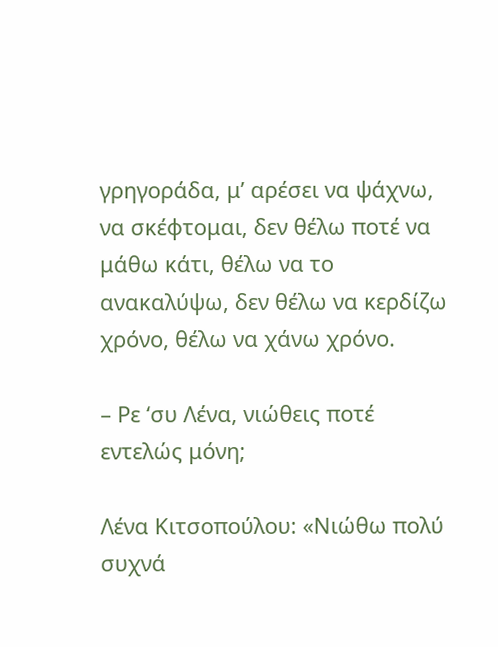γρηγοράδα, μ’ αρέσει να ψάχνω, να σκέφτομαι, δεν θέλω ποτέ να μάθω κάτι, θέλω να το ανακαλύψω, δεν θέλω να κερδίζω χρόνο, θέλω να χάνω χρόνο.

– Ρε ‘συ Λένα, νιώθεις ποτέ εντελώς μόνη;

Λένα Κιτσοπούλου: «Νιώθω πολύ συχνά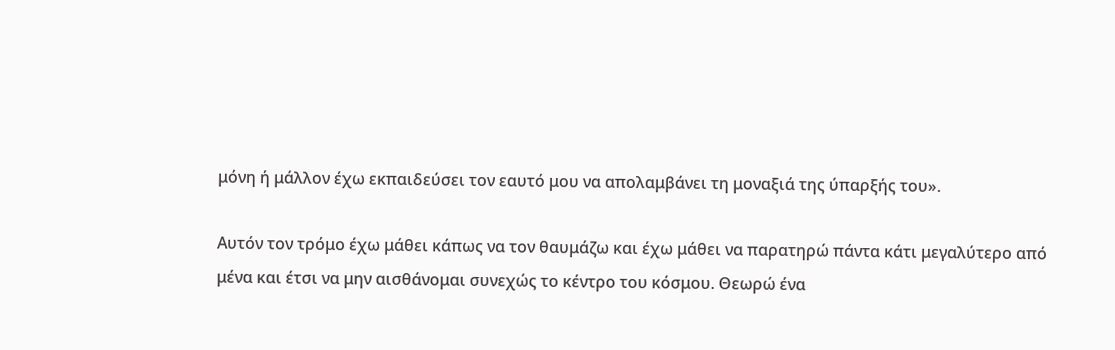μόνη ή μάλλον έχω εκπαιδεύσει τον εαυτό μου να απολαμβάνει τη μοναξιά της ύπαρξής του».

Αυτόν τον τρόμο έχω μάθει κάπως να τον θαυμάζω και έχω μάθει να παρατηρώ πάντα κάτι μεγαλύτερο από μένα και έτσι να μην αισθάνομαι συνεχώς το κέντρο του κόσμου. Θεωρώ ένα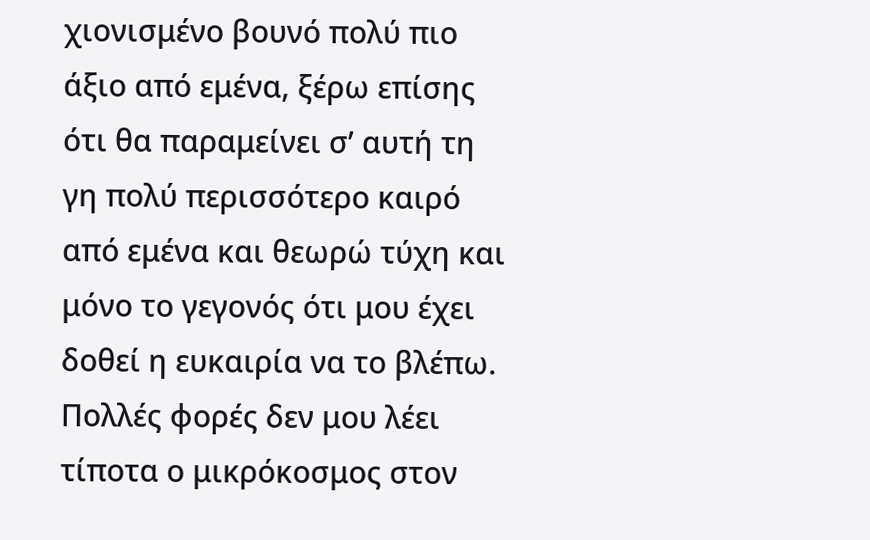χιονισμένο βουνό πολύ πιο άξιο από εμένα, ξέρω επίσης ότι θα παραμείνει σ’ αυτή τη γη πολύ περισσότερο καιρό από εμένα και θεωρώ τύχη και μόνο το γεγονός ότι μου έχει δοθεί η ευκαιρία να το βλέπω. Πολλές φορές δεν μου λέει τίποτα ο μικρόκοσμος στον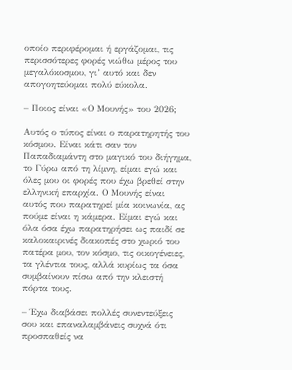οποίο περιφέρομαι ή εργάζομαι, τις περισσότερες φορές νιώθω μέρος του μεγαλόκοσμου, γι’ αυτό και δεν απογοητεύομαι πολύ εύκολα.

– Ποιος είναι «Ο Μουνής» του 2026;

Αυτός ο τύπος είναι ο παρατηρητής του κόσμου. Είναι κάτι σαν τον Παπαδιαμάντη στο μαγικό του διήγημα, το Γύρω από τη λίμνη, είμαι εγώ και όλες μου οι φορές που έχω βρεθεί στην ελληνική επαρχία. Ο Μουνής είναι αυτός που παρατηρεί μία κοινωνία, ας πούμε είναι η κάμερα. Είμαι εγώ και όλα όσα έχω παρατηρήσει ως παιδί σε καλοκαιρινές διακοπές στο χωριό του πατέρα μου, τον κόσμο, τις οικογένειες, τα γλέντια τους, αλλά κυρίως τα όσα συμβαίνουν πίσω από την κλειστή πόρτα τους.

– Έχω διαβάσει πολλές συνεντεύξεις σου και επαναλαμβάνεις συχνά ότι προσπαθείς να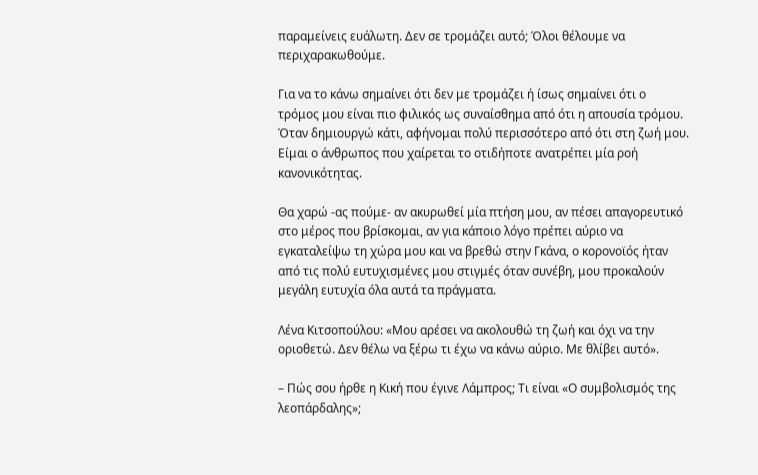παραμείνεις ευάλωτη. Δεν σε τρομάζει αυτό; Όλοι θέλουμε να περιχαρακωθούμε.

Για να το κάνω σημαίνει ότι δεν με τρομάζει ή ίσως σημαίνει ότι ο τρόμος μου είναι πιο φιλικός ως συναίσθημα από ότι η απουσία τρόμου. Όταν δημιουργώ κάτι, αφήνομαι πολύ περισσότερο από ότι στη ζωή μου. Είμαι ο άνθρωπος που χαίρεται το οτιδήποτε ανατρέπει μία ροή κανονικότητας.

Θα χαρώ -ας πούμε- αν ακυρωθεί μία πτήση μου, αν πέσει απαγορευτικό στο μέρος που βρίσκομαι, αν για κάποιο λόγο πρέπει αύριο να εγκαταλείψω τη χώρα μου και να βρεθώ στην Γκάνα, ο κορονοϊός ήταν από τις πολύ ευτυχισμένες μου στιγμές όταν συνέβη, μου προκαλούν μεγάλη ευτυχία όλα αυτά τα πράγματα.

Λένα Κιτσοπούλου: «Μου αρέσει να ακολουθώ τη ζωή και όχι να την οριοθετώ. Δεν θέλω να ξέρω τι έχω να κάνω αύριο. Με θλίβει αυτό».

– Πώς σου ήρθε η Κική που έγινε Λάμπρος; Τι είναι «Ο συμβολισμός της λεοπάρδαλης»;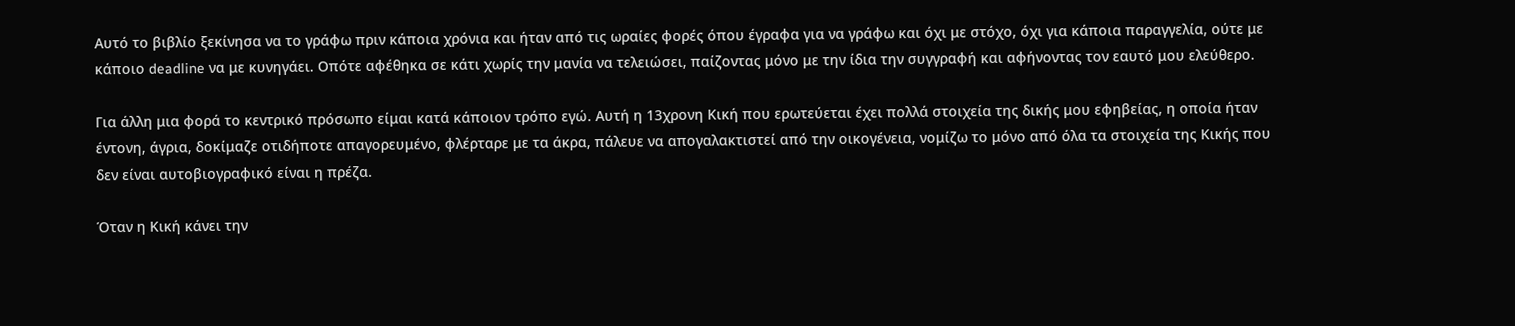Αυτό το βιβλίο ξεκίνησα να το γράφω πριν κάποια χρόνια και ήταν από τις ωραίες φορές όπου έγραφα για να γράφω και όχι με στόχο, όχι για κάποια παραγγελία, ούτε με κάποιο deadline να με κυνηγάει. Οπότε αφέθηκα σε κάτι χωρίς την μανία να τελειώσει, παίζοντας μόνο με την ίδια την συγγραφή και αφήνοντας τον εαυτό μου ελεύθερο.

Για άλλη μια φορά το κεντρικό πρόσωπο είμαι κατά κάποιον τρόπο εγώ. Αυτή η 13χρονη Κική που ερωτεύεται έχει πολλά στοιχεία της δικής μου εφηβείας, η οποία ήταν έντονη, άγρια, δοκίμαζε οτιδήποτε απαγορευμένο, φλέρταρε με τα άκρα, πάλευε να απογαλακτιστεί από την οικογένεια, νομίζω το μόνο από όλα τα στοιχεία της Κικής που δεν είναι αυτοβιογραφικό είναι η πρέζα.

Όταν η Κική κάνει την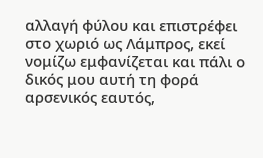αλλαγή φύλου και επιστρέφει στο χωριό ως Λάμπρος, εκεί νομίζω εμφανίζεται και πάλι ο δικός μου αυτή τη φορά αρσενικός εαυτός,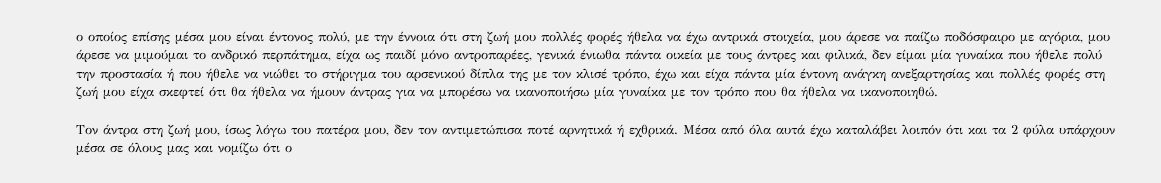ο οποίος επίσης μέσα μου είναι έντονος πολύ, με την έννοια ότι στη ζωή μου πολλές φορές ήθελα να έχω αντρικά στοιχεία, μου άρεσε να παίζω ποδόσφαιρο με αγόρια, μου άρεσε να μιμούμαι το ανδρικό περπάτημα, είχα ως παιδί μόνο αντροπαρέες, γενικά ένιωθα πάντα οικεία με τους άντρες και φιλικά, δεν είμαι μία γυναίκα που ήθελε πολύ την προστασία ή που ήθελε να νιώθει το στήριγμα του αρσενικού δίπλα της με τον κλισέ τρόπο, έχω και είχα πάντα μία έντονη ανάγκη ανεξαρτησίας και πολλές φορές στη ζωή μου είχα σκεφτεί ότι θα ήθελα να ήμουν άντρας για να μπορέσω να ικανοποιήσω μία γυναίκα με τον τρόπο που θα ήθελα να ικανοποιηθώ.

Τον άντρα στη ζωή μου, ίσως λόγω του πατέρα μου, δεν τον αντιμετώπισα ποτέ αρνητικά ή εχθρικά. Μέσα από όλα αυτά έχω καταλάβει λοιπόν ότι και τα 2 φύλα υπάρχουν μέσα σε όλους μας και νομίζω ότι ο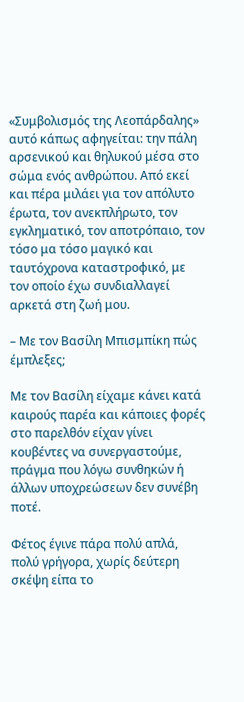«Συμβολισμός της Λεοπάρδαλης» αυτό κάπως αφηγείται: την πάλη αρσενικού και θηλυκού μέσα στο σώμα ενός ανθρώπου. Από εκεί και πέρα μιλάει για τον απόλυτο έρωτα, τον ανεκπλήρωτο, τον εγκληματικό, τον αποτρόπαιο, τον τόσο μα τόσο μαγικό και ταυτόχρονα καταστροφικό, με τον οποίο έχω συνδιαλλαγεί αρκετά στη ζωή μου.

– Με τον Βασίλη Μπισμπίκη πώς έμπλεξες;

Με τον Βασίλη είχαμε κάνει κατά καιρούς παρέα και κάποιες φορές στο παρελθόν είχαν γίνει κουβέντες να συνεργαστούμε, πράγμα που λόγω συνθηκών ή άλλων υποχρεώσεων δεν συνέβη ποτέ.

Φέτος έγινε πάρα πολύ απλά, πολύ γρήγορα, χωρίς δεύτερη σκέψη είπα το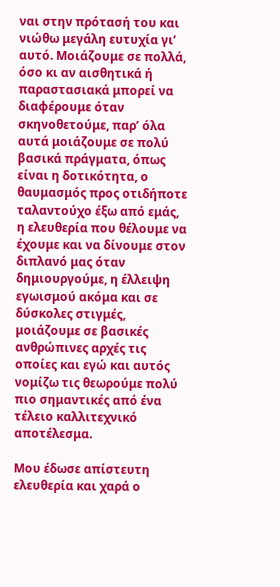ναι στην πρότασή του και νιώθω μεγάλη ευτυχία γι’ αυτό. Μοιάζουμε σε πολλά, όσο κι αν αισθητικά ή παραστασιακά μπορεί να διαφέρουμε όταν σκηνοθετούμε, παρ’ όλα αυτά μοιάζουμε σε πολύ βασικά πράγματα, όπως είναι η δοτικότητα, ο θαυμασμός προς οτιδήποτε ταλαντούχο έξω από εμάς, η ελευθερία που θέλουμε να έχουμε και να δίνουμε στον διπλανό μας όταν δημιουργούμε, η έλλειψη εγωισμού ακόμα και σε δύσκολες στιγμές, μοιάζουμε σε βασικές ανθρώπινες αρχές τις οποίες και εγώ και αυτός νομίζω τις θεωρούμε πολύ πιο σημαντικές από ένα τέλειο καλλιτεχνικό αποτέλεσμα.

Μου έδωσε απίστευτη ελευθερία και χαρά ο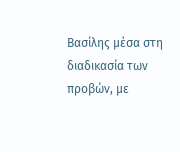Βασίλης μέσα στη διαδικασία των προβών, με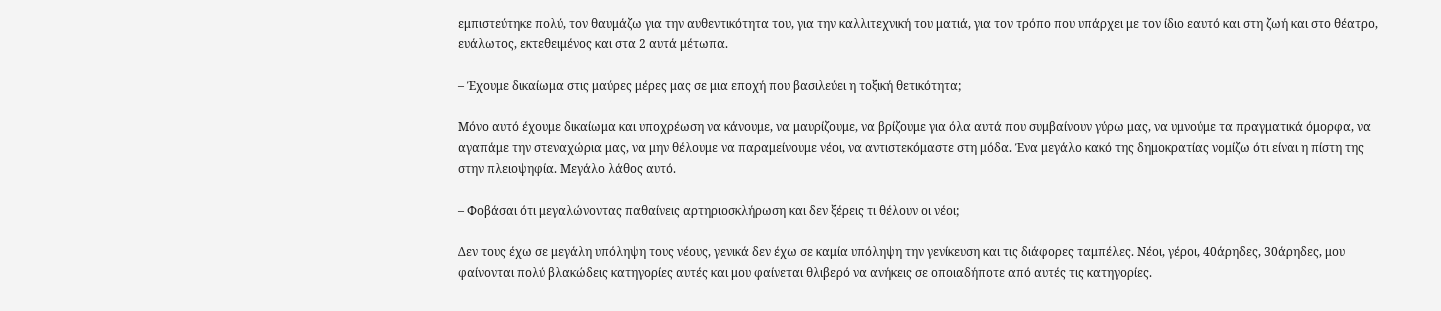εμπιστεύτηκε πολύ, τον θαυμάζω για την αυθεντικότητα του, για την καλλιτεχνική του ματιά, για τον τρόπο που υπάρχει με τον ίδιο εαυτό και στη ζωή και στο θέατρο, ευάλωτος, εκτεθειμένος και στα 2 αυτά μέτωπα.

– Έχουμε δικαίωμα στις μαύρες μέρες μας σε μια εποχή που βασιλεύει η τοξική θετικότητα;

Μόνο αυτό έχουμε δικαίωμα και υποχρέωση να κάνουμε, να μαυρίζουμε, να βρίζουμε για όλα αυτά που συμβαίνουν γύρω μας, να υμνούμε τα πραγματικά όμορφα, να αγαπάμε την στεναχώρια μας, να μην θέλουμε να παραμείνουμε νέοι, να αντιστεκόμαστε στη μόδα. Ένα μεγάλο κακό της δημοκρατίας νομίζω ότι είναι η πίστη της στην πλειοψηφία. Μεγάλο λάθος αυτό.

– Φοβάσαι ότι μεγαλώνοντας παθαίνεις αρτηριοσκλήρωση και δεν ξέρεις τι θέλουν οι νέοι;

Δεν τους έχω σε μεγάλη υπόληψη τους νέους, γενικά δεν έχω σε καμία υπόληψη την γενίκευση και τις διάφορες ταμπέλες. Νέοι, γέροι, 40άρηδες, 30άρηδες, μου φαίνονται πολύ βλακώδεις κατηγορίες αυτές και μου φαίνεται θλιβερό να ανήκεις σε οποιαδήποτε από αυτές τις κατηγορίες.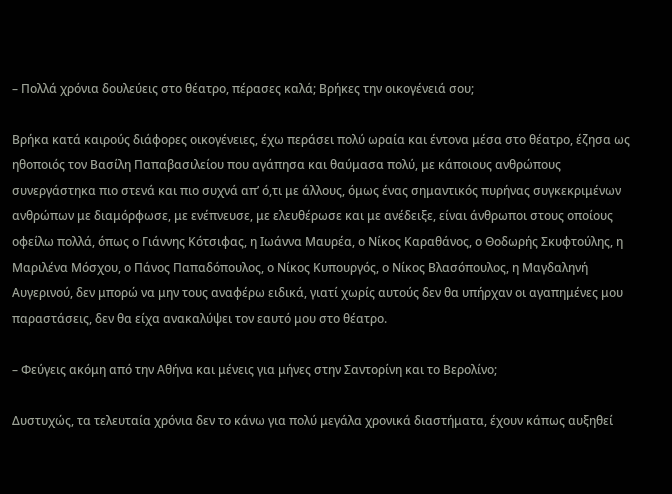– Πολλά χρόνια δουλεύεις στο θέατρο, πέρασες καλά; Βρήκες την οικογένειά σου;

Βρήκα κατά καιρούς διάφορες οικογένειες, έχω περάσει πολύ ωραία και έντονα μέσα στο θέατρο, έζησα ως ηθοποιός τον Βασίλη Παπαβασιλείου που αγάπησα και θαύμασα πολύ, με κάποιους ανθρώπους συνεργάστηκα πιο στενά και πιο συχνά απ’ ό,τι με άλλους, όμως ένας σημαντικός πυρήνας συγκεκριμένων ανθρώπων με διαμόρφωσε, με ενέπνευσε, με ελευθέρωσε και με ανέδειξε, είναι άνθρωποι στους οποίους οφείλω πολλά, όπως ο Γιάννης Κότσιφας, η Ιωάννα Μαυρέα, ο Νίκος Καραθάνος, ο Θοδωρής Σκυφτούλης, η Μαριλένα Μόσχου, ο Πάνος Παπαδόπουλος, ο Νίκος Κυπουργός, ο Νίκος Βλασόπουλος, η Μαγδαληνή Αυγερινού, δεν μπορώ να μην τους αναφέρω ειδικά, γιατί χωρίς αυτούς δεν θα υπήρχαν οι αγαπημένες μου παραστάσεις, δεν θα είχα ανακαλύψει τον εαυτό μου στο θέατρο.

– Φεύγεις ακόμη από την Αθήνα και μένεις για μήνες στην Σαντορίνη και το Βερολίνο;

Δυστυχώς, τα τελευταία χρόνια δεν το κάνω για πολύ μεγάλα χρονικά διαστήματα, έχουν κάπως αυξηθεί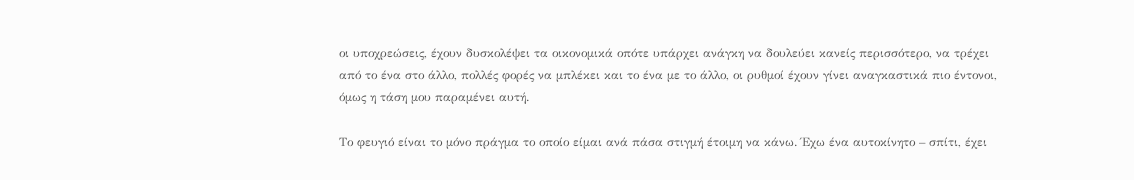οι υποχρεώσεις, έχουν δυσκολέψει τα οικονομικά οπότε υπάρχει ανάγκη να δουλεύει κανείς περισσότερο, να τρέχει από το ένα στο άλλο, πολλές φορές να μπλέκει και το ένα με το άλλο, οι ρυθμοί έχουν γίνει αναγκαστικά πιο έντονοι, όμως η τάση μου παραμένει αυτή.

Το φευγιό είναι το μόνο πράγμα το οποίο είμαι ανά πάσα στιγμή έτοιμη να κάνω. Έχω ένα αυτοκίνητο – σπίτι, έχει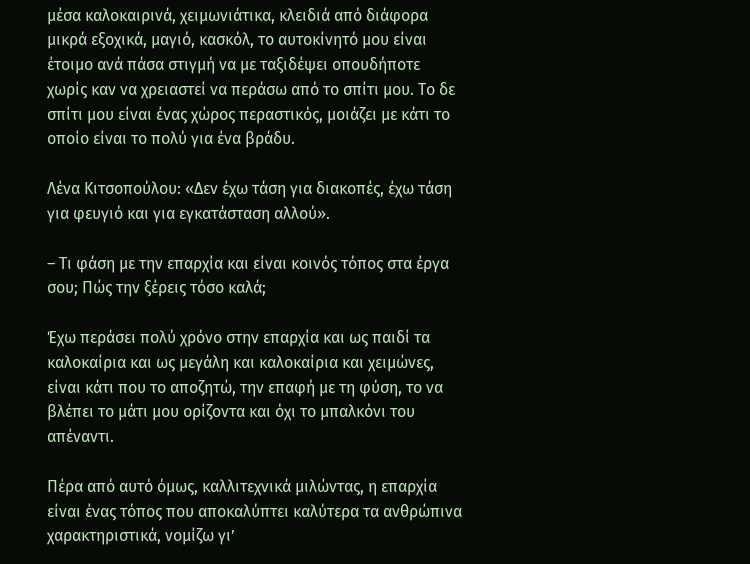μέσα καλοκαιρινά, χειμωνιάτικα, κλειδιά από διάφορα μικρά εξοχικά, μαγιό, κασκόλ, το αυτοκίνητό μου είναι έτοιμο ανά πάσα στιγμή να με ταξιδέψει οπουδήποτε χωρίς καν να χρειαστεί να περάσω από το σπίτι μου. Το δε σπίτι μου είναι ένας χώρος περαστικός, μοιάζει με κάτι το οποίο είναι το πολύ για ένα βράδυ.

Λένα Κιτσοπούλου: «Δεν έχω τάση για διακοπές, έχω τάση για φευγιό και για εγκατάσταση αλλού».

– Τι φάση με την επαρχία και είναι κοινός τόπος στα έργα σου; Πώς την ξέρεις τόσο καλά;

Έχω περάσει πολύ χρόνο στην επαρχία και ως παιδί τα καλοκαίρια και ως μεγάλη και καλοκαίρια και χειμώνες, είναι κάτι που το αποζητώ, την επαφή με τη φύση, το να βλέπει το μάτι μου ορίζοντα και όχι το μπαλκόνι του απέναντι.

Πέρα από αυτό όμως, καλλιτεχνικά μιλώντας, η επαρχία είναι ένας τόπος που αποκαλύπτει καλύτερα τα ανθρώπινα χαρακτηριστικά, νομίζω γι’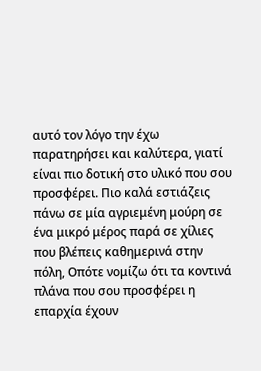αυτό τον λόγο την έχω παρατηρήσει και καλύτερα, γιατί είναι πιο δοτική στο υλικό που σου προσφέρει. Πιο καλά εστιάζεις πάνω σε μία αγριεμένη μούρη σε ένα μικρό μέρος παρά σε χίλιες που βλέπεις καθημερινά στην πόλη, Οπότε νομίζω ότι τα κοντινά πλάνα που σου προσφέρει η επαρχία έχουν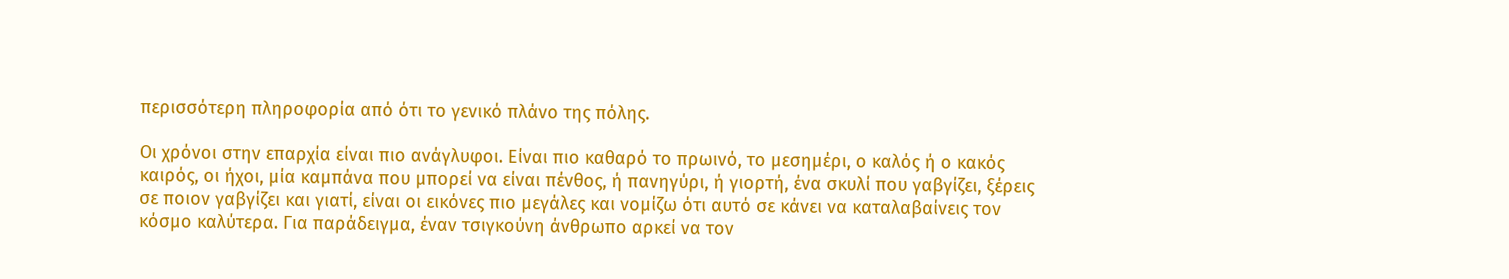περισσότερη πληροφορία από ότι το γενικό πλάνο της πόλης.

Οι χρόνοι στην επαρχία είναι πιο ανάγλυφοι. Είναι πιο καθαρό το πρωινό, το μεσημέρι, ο καλός ή ο κακός καιρός, οι ήχοι, μία καμπάνα που μπορεί να είναι πένθος, ή πανηγύρι, ή γιορτή, ένα σκυλί που γαβγίζει, ξέρεις σε ποιον γαβγίζει και γιατί, είναι οι εικόνες πιο μεγάλες και νομίζω ότι αυτό σε κάνει να καταλαβαίνεις τον κόσμο καλύτερα. Για παράδειγμα, έναν τσιγκούνη άνθρωπο αρκεί να τον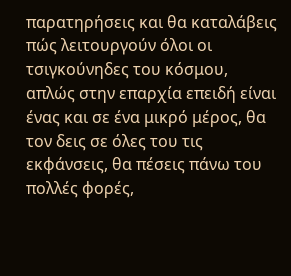παρατηρήσεις και θα καταλάβεις πώς λειτουργούν όλοι οι τσιγκούνηδες του κόσμου, απλώς στην επαρχία επειδή είναι ένας και σε ένα μικρό μέρος, θα τον δεις σε όλες του τις εκφάνσεις, θα πέσεις πάνω του πολλές φορές,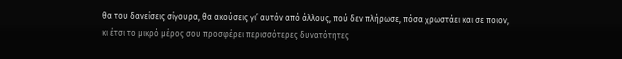θα του δανείσεις σίγουρα, θα ακούσεις γι’ αυτόν από άλλους, πού δεν πλήρωσε, πόσα χρωστάει και σε ποιον, κι έτσι το μικρό μέρος σου προσφέρει περισσότερες δυνατότητες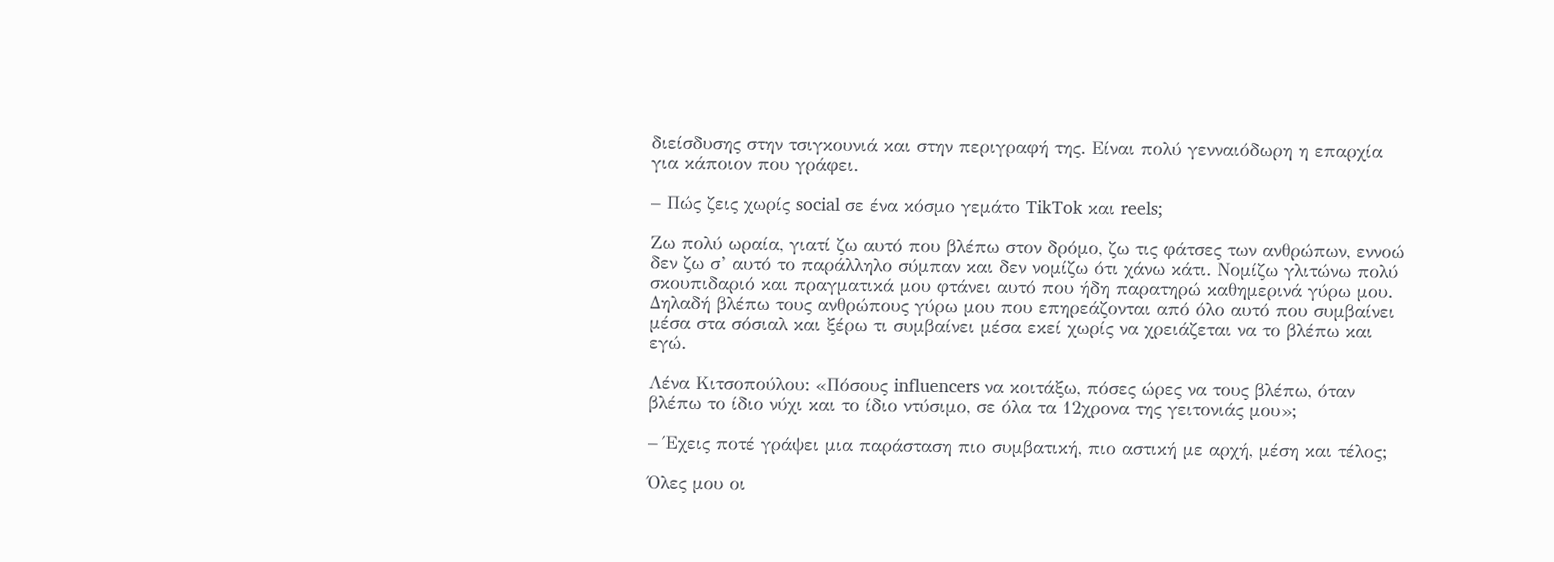διείσδυσης στην τσιγκουνιά και στην περιγραφή της. Είναι πολύ γενναιόδωρη η επαρχία για κάποιον που γράφει.

– Πώς ζεις χωρίς social σε ένα κόσμο γεμάτο TikTok και reels;

Ζω πολύ ωραία, γιατί ζω αυτό που βλέπω στον δρόμο, ζω τις φάτσες των ανθρώπων, εννοώ δεν ζω σ’ αυτό το παράλληλο σύμπαν και δεν νομίζω ότι χάνω κάτι. Νομίζω γλιτώνω πολύ σκουπιδαριό και πραγματικά μου φτάνει αυτό που ήδη παρατηρώ καθημερινά γύρω μου. Δηλαδή βλέπω τους ανθρώπους γύρω μου που επηρεάζονται από όλο αυτό που συμβαίνει μέσα στα σόσιαλ και ξέρω τι συμβαίνει μέσα εκεί χωρίς να χρειάζεται να το βλέπω και εγώ.

Λένα Κιτσοπούλου: «Πόσους influencers να κοιτάξω, πόσες ώρες να τους βλέπω, όταν βλέπω το ίδιο νύχι και το ίδιο ντύσιμο, σε όλα τα 12χρονα της γειτονιάς μου»;

– Έχεις ποτέ γράψει μια παράσταση πιο συμβατική, πιο αστική με αρχή, μέση και τέλος;

Όλες μου οι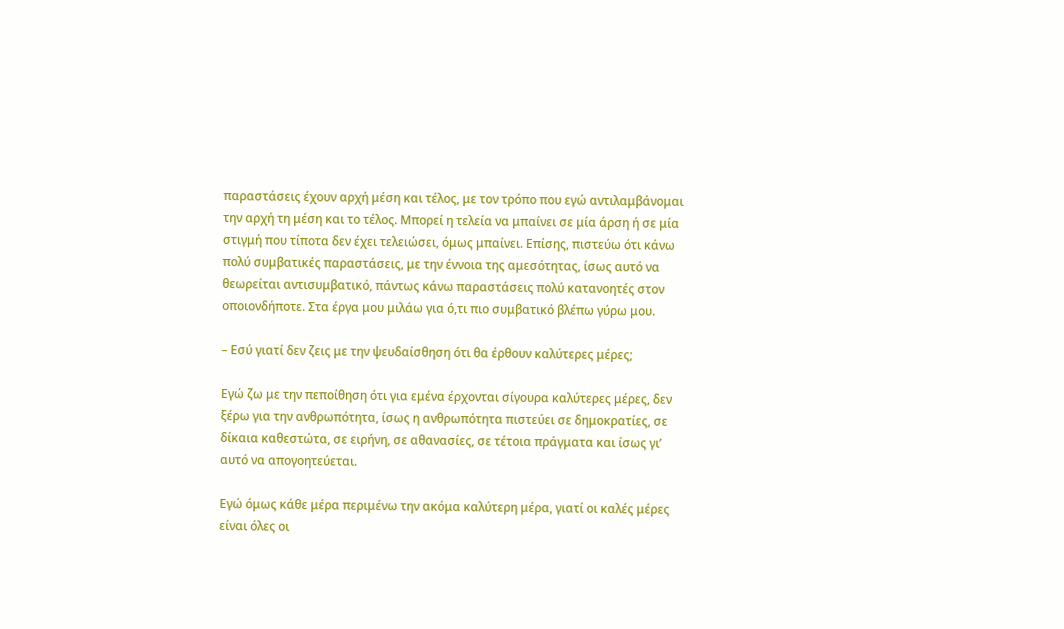παραστάσεις έχουν αρχή μέση και τέλος, με τον τρόπο που εγώ αντιλαμβάνομαι την αρχή τη μέση και το τέλος. Μπορεί η τελεία να μπαίνει σε μία άρση ή σε μία στιγμή που τίποτα δεν έχει τελειώσει, όμως μπαίνει. Επίσης, πιστεύω ότι κάνω πολύ συμβατικές παραστάσεις, με την έννοια της αμεσότητας, ίσως αυτό να θεωρείται αντισυμβατικό, πάντως κάνω παραστάσεις πολύ κατανοητές στον οποιονδήποτε. Στα έργα μου μιλάω για ό,τι πιο συμβατικό βλέπω γύρω μου.

– Εσύ γιατί δεν ζεις με την ψευδαίσθηση ότι θα έρθουν καλύτερες μέρες;

Εγώ ζω με την πεποίθηση ότι για εμένα έρχονται σίγουρα καλύτερες μέρες, δεν ξέρω για την ανθρωπότητα, ίσως η ανθρωπότητα πιστεύει σε δημοκρατίες, σε δίκαια καθεστώτα, σε ειρήνη, σε αθανασίες, σε τέτοια πράγματα και ίσως γι’ αυτό να απογοητεύεται.

Εγώ όμως κάθε μέρα περιμένω την ακόμα καλύτερη μέρα, γιατί οι καλές μέρες είναι όλες οι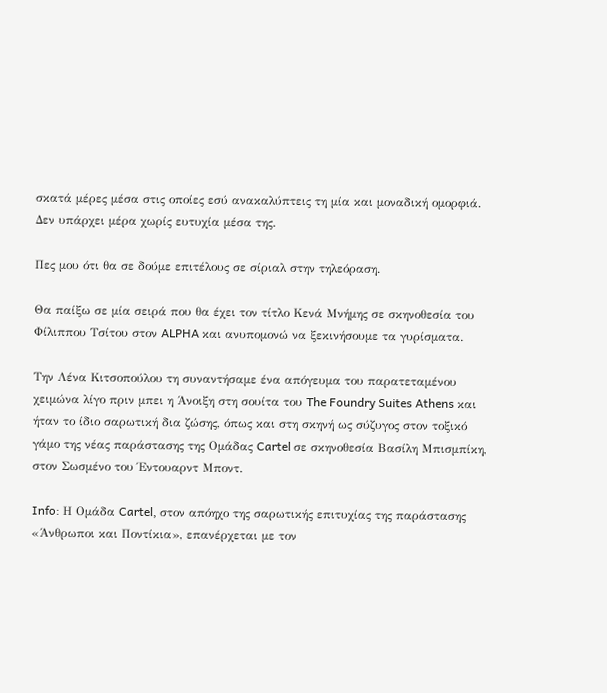σκατά μέρες μέσα στις οποίες εσύ ανακαλύπτεις τη μία και μοναδική ομορφιά. Δεν υπάρχει μέρα χωρίς ευτυχία μέσα της.

Πες μου ότι θα σε δούμε επιτέλους σε σίριαλ στην τηλεόραση.

Θα παίξω σε μία σειρά που θα έχει τον τίτλο Κενά Μνήμης σε σκηνοθεσία του Φίλιππου Τσίτου στον ALPHA και ανυπομονώ να ξεκινήσουμε τα γυρίσματα.

Την Λένα Κιτσοπούλου τη συναντήσαμε ένα απόγευμα του παρατεταμένου χειμώνα λίγο πριν μπει η Άνοιξη στη σουίτα του The Foundry Suites Athens και ήταν το ίδιο σαρωτική δια ζώσης, όπως και στη σκηνή ως σύζυγος στον τοξικό γάμο της νέας παράστασης της Ομάδας Cartel σε σκηνοθεσία Βασίλη Μπισμπίκη, στον Σωσμένο του Έντουαρντ Μποντ.

Info: Η Ομάδα Cartel, στον απόηχο της σαρωτικής επιτυχίας της παράστασης «Άνθρωποι και Ποντίκια», επανέρχεται με τον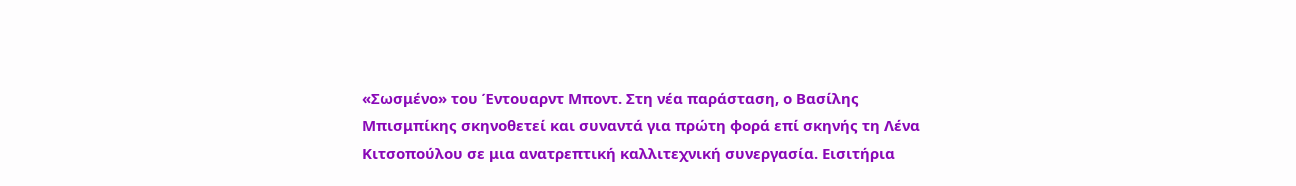«Σωσμένο» του Έντουαρντ Μποντ. Στη νέα παράσταση, ο Βασίλης Μπισμπίκης σκηνοθετεί και συναντά για πρώτη φορά επί σκηνής τη Λένα Κιτσοπούλου σε μια ανατρεπτική καλλιτεχνική συνεργασία. Εισιτήρια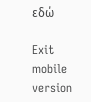εδώ

Exit mobile version